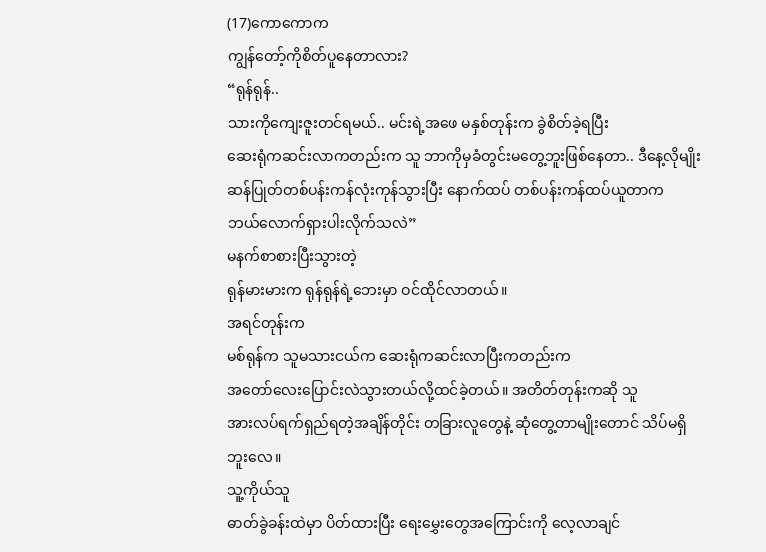(17)ကောကောက
ကျွန်တော့်ကိုစိတ်ပူနေတာလား?
“ရုန်ရုန်..
သားကိုကျေးဇူးတင်ရမယ်.. မင်းရဲ့အဖေ မနှစ်တုန်းက ခွဲစိတ်ခဲ့ရပြီး
ဆေးရုံကဆင်းလာကတည်းက သူ ဘာကိုမှခံတွင်းမတွေ့ဘူးဖြစ်နေတာ.. ဒီနေ့လိုမျိုး
ဆန်ပြုတ်တစ်ပန်းကန်လုံးကုန်သွားပြီး နောက်ထပ် တစ်ပန်းကန်ထပ်ယူတာက
ဘယ်လောက်ရှားပါးလိုက်သလဲ”
မနက်စာစားပြီးသွားတဲ့
ရုန်မားမားက ရုန်ရုန်ရဲ့ဘေးမှာ ဝင်ထိုင်လာတယ်။
အရင်တုန်းက
မစ်ရုန်က သူမသားငယ်က ဆေးရုံကဆင်းလာပြီးကတည်းက
အတော်လေးပြောင်းလဲသွားတယ်လို့ထင်ခဲ့တယ်။ အတိတ်တုန်းကဆို သူ
အားလပ်ရက်ရှည်ရတဲ့အချိန်တိုင်း တခြားလူတွေနဲ့ ဆုံတွေ့တာမျိုးတောင် သိပ်မရှိဘူးလေ။
သူ့ကိုယ်သူ
ဓာတ်ခွဲခန်းထဲမှာ ပိတ်ထားပြီး ရေးမွှေးတွေအကြောင်းကို လေ့လာချင်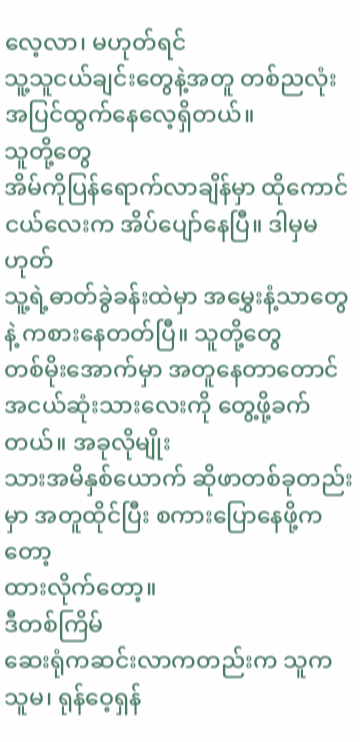လေ့လာ၊ မဟုတ်ရင်
သူ့သူငယ်ချင်းတွေနဲ့အတူ တစ်ညလုံးအပြင်ထွက်နေလေ့ရှိတယ်။
သူတို့တွေ
အိမ်ကိုပြန်ရောက်လာချိန်မှာ ထိုကောင်ငယ်လေးက အိပ်ပျော်နေပြီ။ ဒါမှမဟုတ်
သူ့ရဲ့ဓာတ်ခွဲခန်းထဲမှာ အမွှေးနံ့သာတွေနဲ့ ကစားနေတတ်ပြီ။ သူတို့တွေ
တစ်မိုးအောက်မှာ အတူနေတာတောင် အငယ်ဆုံးသားလေးကို တွေ့ဖို့ခက်တယ်။ အခုလိုမျိုး
သားအမိနှစ်ယောက် ဆိုဖာတစ်ခုတည်းမှာ အတူထိုင်ပြီး စကားပြောနေဖို့ကတော့
ထားလိုက်တော့။
ဒီတစ်ကြိမ်
ဆေးရုံကဆင်းလာကတည်းက သူက သူမ၊ ရုန်ဝေ့ရှန်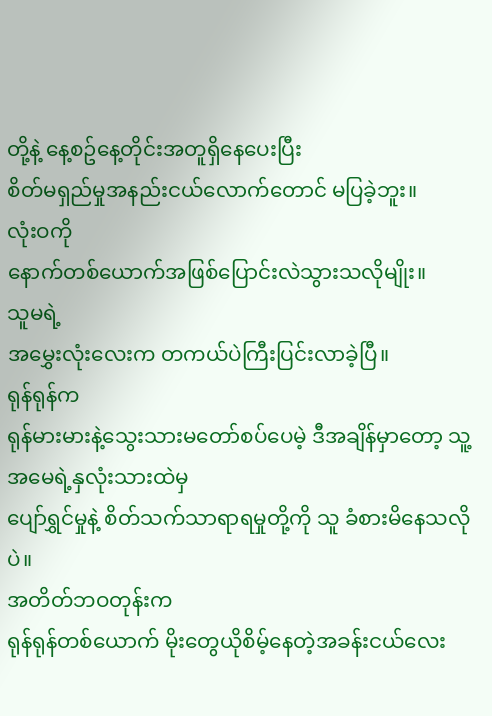တို့နဲ့ နေ့စဥ်နေ့တိုင်းအတူရှိနေပေးပြီး
စိတ်မရှည်မှုအနည်းငယ်လောက်တောင် မပြခဲ့ဘူး။
လုံးဝကို
နောက်တစ်ယောက်အဖြစ်ပြောင်းလဲသွားသလိုမျိုး။
သူမရဲ့
အမွှေးလုံးလေးက တကယ်ပဲကြီးပြင်းလာခဲ့ပြီ။
ရုန်ရုန်က
ရုန်မားမားနဲ့သွေးသားမတော်စပ်ပေမဲ့ ဒီအချိန်မှာတော့ သူ့အမေရဲ့နှလုံးသားထဲမှ
ပျော်ရွှင်မှုနဲ့ စိတ်သက်သာရာရမှုတို့ကို သူ ခံစားမိနေသလိုပဲ။
အတိတ်ဘဝတုန်းက
ရုန်ရုန်တစ်ယောက် မိုးတွေယိုစိမ့်နေတဲ့အခန်းငယ်လေး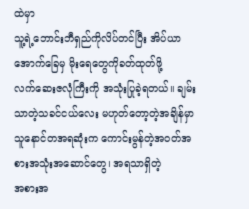ထဲမှာ
သူ့ရဲ့ဘောင်းဘီရှည်ကိုလိပ်တင်ပြီး အိပ်ယာအောက်ခြေမှ မိုးရေတွေကိုခတ်ထုတ်ဖို့
လက်ဆေးဇလုံကြီးကို အသုံးပြုခဲ့ရတယ်။ ချမ်းသာတဲ့သခင်ငယ်လေး မဟုတ်တော့တဲ့အချိန်မှာ
သူနောင်တအရဆုံးက ကောင်းမွန်တဲ့အဝတ်အစားအသုံးအဆောင်တွေ၊ အရသာရှိတဲ့
အစားအ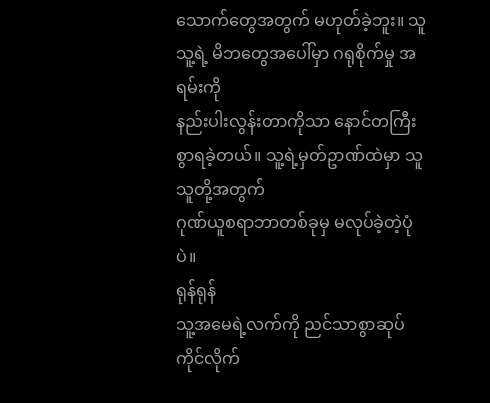သောက်တွေအတွက် မဟုတ်ခဲ့ဘူး။ သူ သူ့ရဲ့ မိဘတွေအပေါ်မှာ ဂရုစိုက်မှု အရမ်းကို
နည်းပါးလွန်းတာကိုသာ နောင်တကြီးစွာရခဲ့တယ်။ သူ့ရဲ့မှတ်ဥာဏ်ထဲမှာ သူ သူတို့အတွက်
ဂုဏ်ယူစရာဘာတစ်ခုမှ မလုပ်ခဲ့တဲ့ပုံပဲ။
ရုန်ရုန်
သူ့အမေရဲ့လက်ကို ညင်သာစွာဆုပ်ကိုင်လိုက်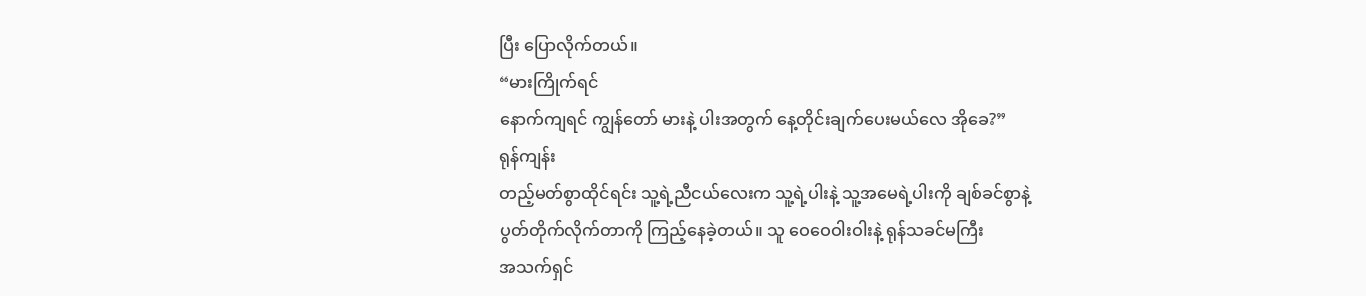ပြီး ပြောလိုက်တယ်။
“မားကြိုက်ရင်
နောက်ကျရင် ကျွန်တော် မားနဲ့ ပါးအတွက် နေ့တိုင်းချက်ပေးမယ်လေ အိုခေ?”
ရုန်ကျန်း
တည့်မတ်စွာထိုင်ရင်း သူ့ရဲ့ညီငယ်လေးက သူ့ရဲ့ပါးနဲ့ သူ့အမေရဲ့ပါးကို ချစ်ခင်စွာနဲ့
ပွတ်တိုက်လိုက်တာကို ကြည့်နေခဲ့တယ်။ သူ ဝေဝေဝါးဝါးနဲ့ ရုန်သခင်မကြီး
အသက်ရှင်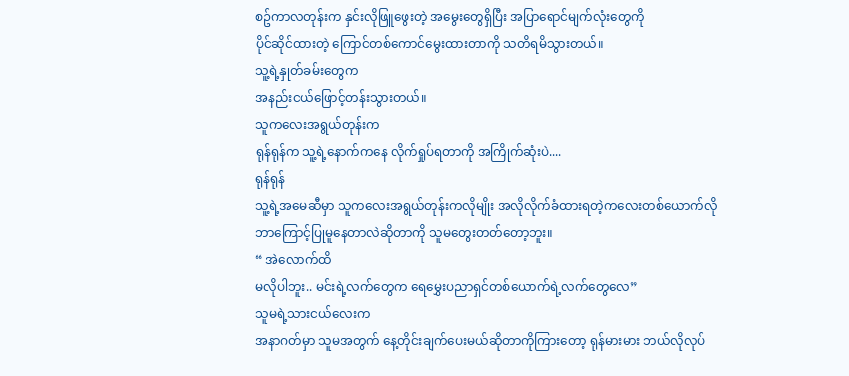စဥ်ကာလတုန်းက နှင်းလိုဖြူဖွေးတဲ့ အမွေးတွေရှိပြီး အပြာရောင်မျက်လုံးတွေကို
ပိုင်ဆိုင်ထားတဲ့ ကြောင်တစ်ကောင်မွေးထားတာကို သတိရမိသွားတယ်။
သူ့ရဲ့နှုတ်ခမ်းတွေက
အနည်းငယ်ဖြောင့်တန်းသွားတယ်။
သူကလေးအရွယ်တုန်းက
ရုန်ရုန်က သူ့ရဲ့နောက်ကနေ လိုက်ရှုပ်ရတာကို အကြိုက်ဆုံးပဲ....
ရုန်ရုန်
သူ့ရဲ့အမေဆီမှာ သူကလေးအရွယ်တုန်းကလိုမျိုး အလိုလိုက်ခံထားရတဲ့ကလေးတစ်ယောက်လို
ဘာကြောင့်ပြုမူနေတာလဲဆိုတာကို သူမတွေးတတ်တော့ဘူး။
“ အဲလောက်ထိ
မလိုပါဘူး.. မင်းရဲ့လက်တွေက ရေမွှေးပညာရှင်တစ်ယောက်ရဲ့လက်တွေလေ”
သူမရဲ့သားငယ်လေးက
အနာဂတ်မှာ သူမအတွက် နေ့တိုင်းချက်ပေးမယ်ဆိုတာကိုကြားတော့ ရုန်မားမား ဘယ်လိုလုပ်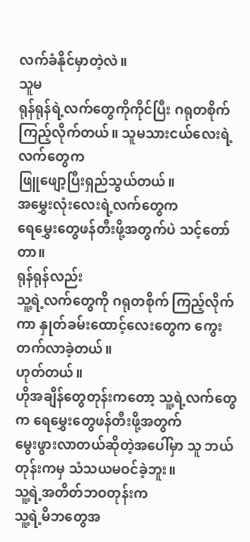လက်ခံနိုင်မှာတဲ့လဲ။
သူမ
ရုန်ရုန်ရဲ့လက်တွေကိုကိုင်ပြီး ဂရုတစိုက်ကြည့်လိုက်တယ်။ သူမသားငယ်လေးရဲ့လက်တွေက
ဖြူဖျော့ပြီးရှည်သွယ်တယ်။
အမွှေးလုံးလေးရဲ့လက်တွေက
ရေမွှေးတွေဖန်တီးဖို့အတွက်ပဲ သင့်တော်တာ။
ရုန်ရုန်လည်း
သူ့ရဲ့လက်တွေကို ဂရုတစိုက် ကြည့်လိုက်ကာ နှုတ်ခမ်းထောင့်လေးတွေက ကွေးတက်လာခဲ့တယ်။
ဟုတ်တယ်။
ဟိုအချိန်တွေတုန်းကတော့ သူ့ရဲ့လက်တွေက ရေမွှေးတွေဖန်တီးဖို့အတွက်
မွေးဖွားလာတယ်ဆိုတဲ့အပေါ်မှာ သူ ဘယ်တုန်းကမှ သံသယမဝင်ခဲ့ဘူး။
သူ့ရဲ့အတိတ်ဘဝတုန်းက
သူ့ရဲ့မိဘတွေအ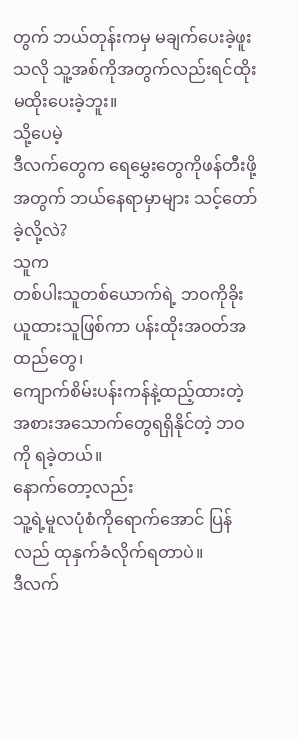တွက် ဘယ်တုန်းကမှ မချက်ပေးခဲ့ဖူးသလို သူ့အစ်ကိုအတွက်လည်းရင်ထိုး
မထိုးပေးခဲ့ဘူး။
သို့ပေမဲ့
ဒီလက်တွေက ရေမွှေးတွေကိုဖန်တီးဖို့အတွက် ဘယ်နေရာမှာများ သင့်တော်ခဲ့လို့လဲ?
သူက
တစ်ပါးသူတစ်ယောက်ရဲ့ ဘဝကိုခိုးယူထားသူဖြစ်ကာ ပန်းထိုးအဝတ်အထည်တွေ၊
ကျောက်စိမ်းပန်းကန်နဲ့ထည့်ထားတဲ့ အစားအသောက်တွေရရှိနိုင်တဲ့ ဘဝကို ရခဲ့တယ်။
နောက်တော့လည်း
သူ့ရဲ့မူလပုံစံကိုရောက်အောင် ပြန်လည် ထုနှက်ခံလိုက်ရတာပဲ။
ဒီလက်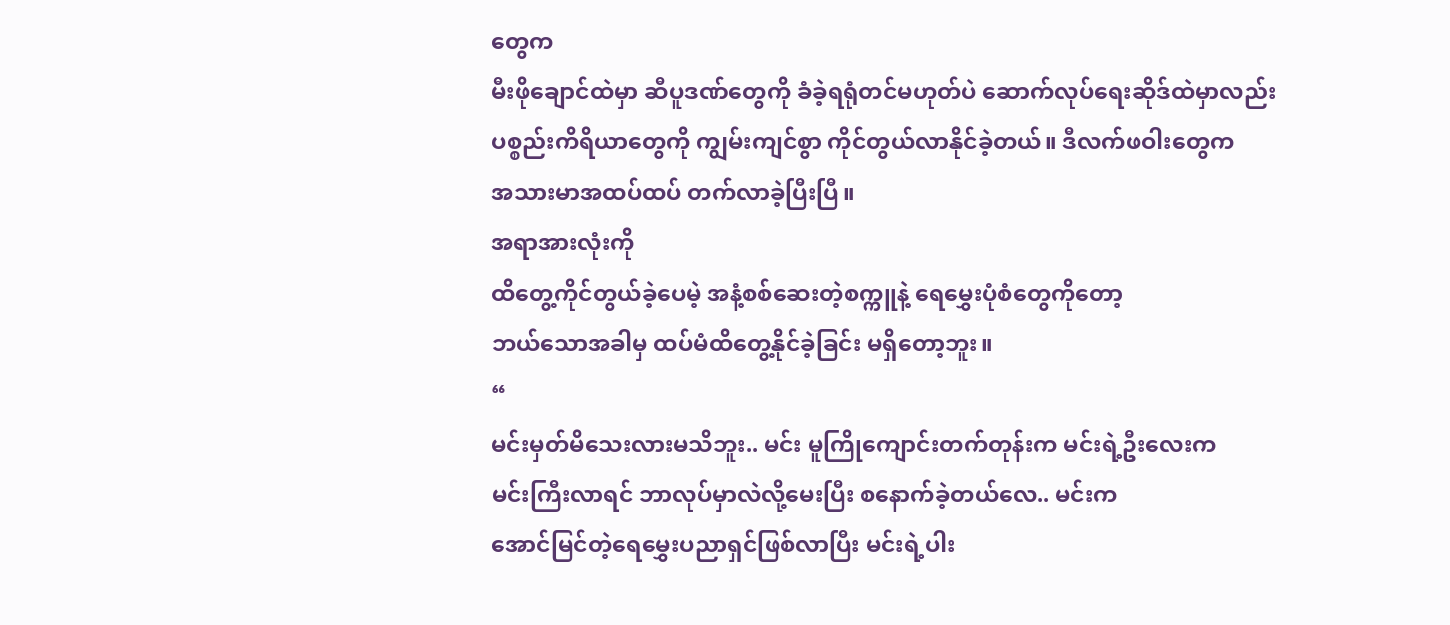တွေက
မီးဖိုချောင်ထဲမှာ ဆီပူဒဏ်တွေကို ခံခဲ့ရရုံတင်မဟုတ်ပဲ ဆောက်လုပ်ရေးဆိုဒ်ထဲမှာလည်း
ပစ္စည်းကိရိယာတွေကို ကျွမ်းကျင်စွာ ကိုင်တွယ်လာနိုင်ခဲ့တယ်။ ဒီလက်ဖဝါးတွေက
အသားမာအထပ်ထပ် တက်လာခဲ့ပြီးပြီ။
အရာအားလုံးကို
ထိတွေ့ကိုင်တွယ်ခဲ့ပေမဲ့ အနံ့စစ်ဆေးတဲ့စက္ကူနဲ့ ရေမွှေးပုံစံတွေကိုတော့
ဘယ်သောအခါမှ ထပ်မံထိတွေ့နိုင်ခဲ့ခြင်း မရှိတော့ဘူး။
“
မင်းမှတ်မိသေးလားမသိဘူး.. မင်း မူကြိုကျောင်းတက်တုန်းက မင်းရဲ့ဦးလေးက
မင်းကြီးလာရင် ဘာလုပ်မှာလဲလို့မေးပြီး စနောက်ခဲ့တယ်လေ.. မင်းက
အောင်မြင်တဲ့ရေမွှေးပညာရှင်ဖြစ်လာပြီး မင်းရဲ့ပါး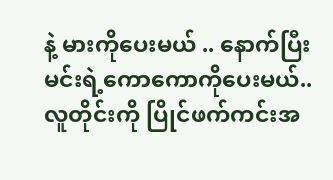နဲ့ မားကိုပေးမယ် .. နောက်ပြီး
မင်းရဲ့ကောကောကိုပေးမယ်.. လူတိုင်းကို ပြိုင်ဖက်ကင်းအ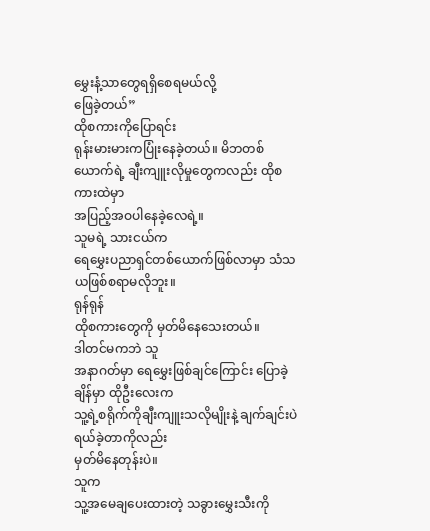မွှေးနံ့သာတွေရရှိစေရမယ်လို့
ဖြေခဲ့တယ်”
ထိုစကားကိုပြောရင်း
ရုန်းမားမားကပြုံးနေခဲ့တယ်။ မိဘတစ်ယောက်ရဲ့ ချီးကျူးလိုမှုတွေကလည်း ထိုစကားထဲမှာ
အပြည့်အဝပါနေခဲ့လေရဲ့။
သူမရဲ့ သားငယ်က
ရေမွှေးပညာရှင်တစ်ယောက်ဖြစ်လာမှာ သံသယဖြစ်စရာမလိုဘူး။
ရုန်ရုန်
ထိုစကားတွေကို မှတ်မိနေသေးတယ်။
ဒါတင်မကဘဲ သူ
အနာဂတ်မှာ ရေမွှေးဖြစ်ချင်ကြောင်း ပြောခဲ့ချိန်မှာ ထိုဦးလေးက
သူ့ရဲ့စရိုက်ကိုချီးကျူးသလိုမျိုးနဲ့ ချက်ချင်းပဲ ရယ်ခဲ့တာကိုလည်း
မှတ်မိနေတုန်းပဲ။
သူက
သူ့အမေချပေးထားတဲ့ သခွားမွှေးသီးကို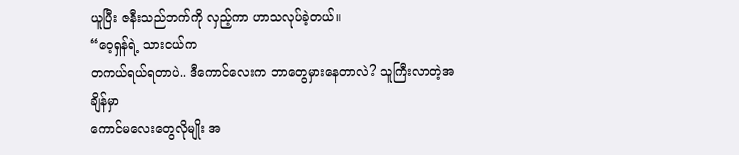ယူပြီး ဇနီးသည်ဘက်ကို လှည့်ကာ ဟာသလုပ်ခဲ့တယ်။
“ဝေ့ရှန်ရဲ့ သားငယ်က
တကယ်ရယ်ရတာပဲ.. ဒီကောင်လေးက ဘာတွေမှားနေတာလဲ? သူကြီးလာတဲ့အချိန်မှာ
ကောင်မလေးတွေလိုမျိုး အ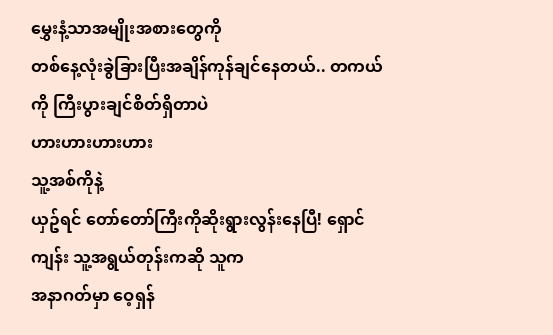မွှေးနံ့သာအမျိုးအစားတွေကို
တစ်နေ့လုံးခွဲခြားပြီးအချိန်ကုန်ချင်နေတယ်.. တကယ်ကို ကြီးပွားချင်စိတ်ရှိတာပဲ
ဟားဟားဟားဟား
သူ့အစ်ကိုနဲ့
ယှဥ်ရင် တော်တော်ကြီးကိုဆိုးရွားလွန်းနေပြီ! ရှောင်ကျန်း သူ့အရွယ်တုန်းကဆို သူက
အနာဂတ်မှာ ဝေ့ရှန်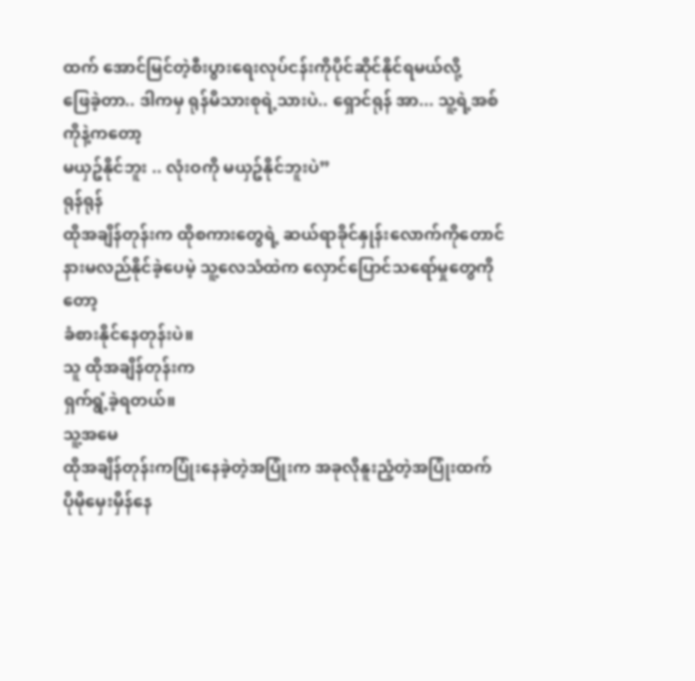ထက် အောင်မြင်တဲ့စီးပွားရေးလုပ်ငန်းကိုပိုင်ဆိုင်နိုင်ရမယ်လို့
ဖြေခဲ့တာ.. ဒါကမှ ရုန်မိသားစုရဲ့သားပဲ.. ရှောင်ရုန် အာ... သူ့ရဲ့အစ်ကိုနဲ့ကတော့
မယှဥ်နိုင်ဘူး .. လုံးဝကို မယှဥ်နိုင်ဘူးပဲ”
ရုန်ရုန်
ထိုအချိန်တုန်းက ထိုစကားတွေရဲ့ ဆယ်ရာခိုင်နှုန်းလောက်ကိုတောင်
နားမလည်နိုင်ခဲ့ပေမဲ့ သူ့လေသံထဲက လှောင်ပြောင်သရော်မှုတွေကိုတော့
ခံစားနိုင်နေတုန်းပဲ။
သူ ထိုအချိန်တုန်းက
ရှက်ရွံ့ခဲ့ရတယ်။
သူ့အမေ
ထိုအချိန်တုန်းကပြုံးနေခဲ့တဲ့အပြုံးက အခုလိုနူးညံ့တဲ့အပြုံးထက်
ပိုမိုမှေးမှိန်နေ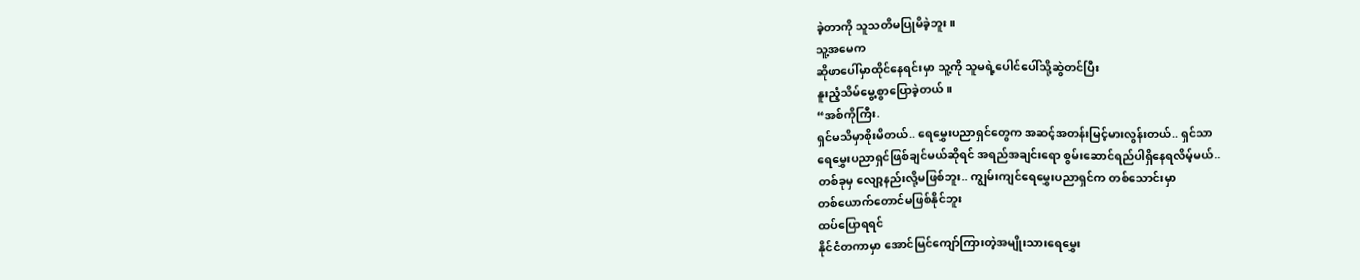ခဲ့တာကို သူသတိမပြုမိခဲ့ဘူး။
သူ့အမေက
ဆိုဖာပေါ်မှာထိုင်နေရင်းမှာ သူ့ကို သူမရဲ့ပေါင်ပေါ်သို့ဆွဲတင်ပြီး
နူးညံ့သိမ်မွေ့စွာပြောခဲ့တယ်။
“အစ်ကိုကြီး.
ရှင်မသိမှာစိုးမိတယ်.. ရေမွှေးပညာရှင်တွေက အဆင့်အတန်းမြင့်မားလွန်းတယ်.. ရှင်သာ
ရေမွှေးပညာရှင်ဖြစ်ချင်မယ်ဆိုရင် အရည်အချင်းရော စွမ်းဆောင်ရည်ပါရှိနေရလိမ့်မယ်..
တစ်ခုမှ လျော့နည်းလို့မဖြစ်ဘူး.. ကျွမ်းကျင်ရေမွှေးပညာရှင်က တစ်သောင်းမှာ
တစ်ယောက်တောင်မဖြစ်နိုင်ဘူး
ထပ်ပြောရရင်
နိုင်ငံတကာမှာ အောင်မြင်ကျော်ကြားတဲ့အမျိုးသားရေမွှေး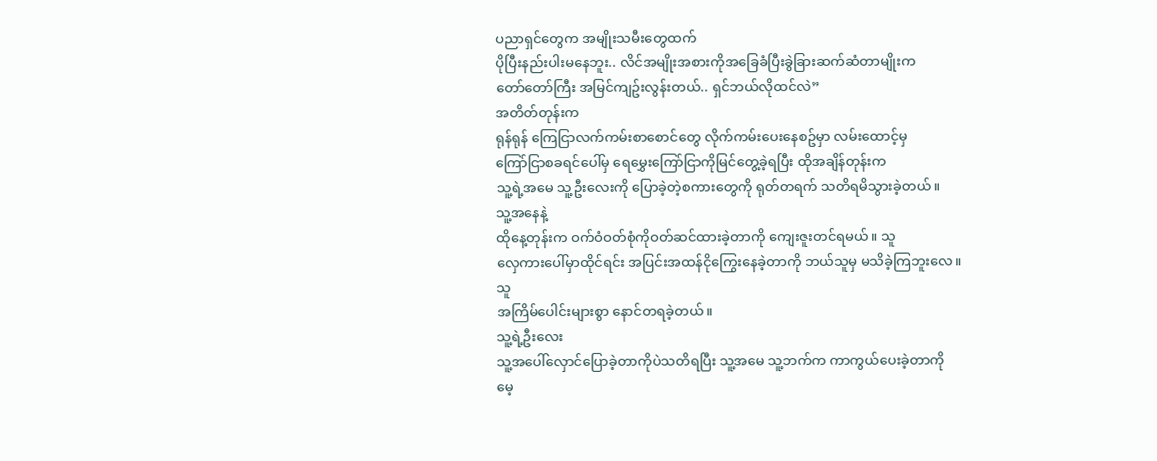ပညာရှင်တွေက အမျိုးသမီးတွေထက်
ပိုပြီးနည်းပါးမနေဘူး.. လိင်အမျိုးအစားကိုအခြေခံပြီးခွဲခြားဆက်ဆံတာမျိုးက
တော်တော်ကြီး အမြင်ကျဥ်းလွန်းတယ်.. ရှင်ဘယ်လိုထင်လဲ”
အတိတ်တုန်းက
ရုန်ရုန် ကြေငြာလက်ကမ်းစာစောင်တွေ လိုက်ကမ်းပေးနေစဥ်မှာ လမ်းထောင့်မှ
ကြော်ငြာစခရင်ပေါ်မှ ရေမွှေးကြော်ငြာကိုမြင်တွေ့ခဲ့ရပြီး ထိုအချိန်တုန်းက
သူ့ရဲ့အမေ သူ့ဦးလေးကို ပြောခဲ့တဲ့စကားတွေကို ရုတ်တရက် သတိရမိသွားခဲ့တယ်။
သူ့အနေနဲ့
ထိုနေ့တုန်းက ဝက်ဝံဝတ်စုံကိုဝတ်ဆင်ထားခဲ့တာကို ကျေးဇူးတင်ရမယ်။ သူ
လှေကားပေါ်မှာထိုင်ရင်း အပြင်းအထန်ငိုကြွေးနေခဲ့တာကို ဘယ်သူမှ မသိခဲ့ကြဘူးလေ။
သူ
အကြိမ်ပေါင်းများစွာ နောင်တရခဲ့တယ်။
သူ့ရဲ့ဦးလေး
သူ့အပေါ်လှောင်ပြောခဲ့တာကိုပဲသတိရပြီး သူ့အမေ သူ့ဘက်က ကာကွယ်ပေးခဲ့တာကို
မေ့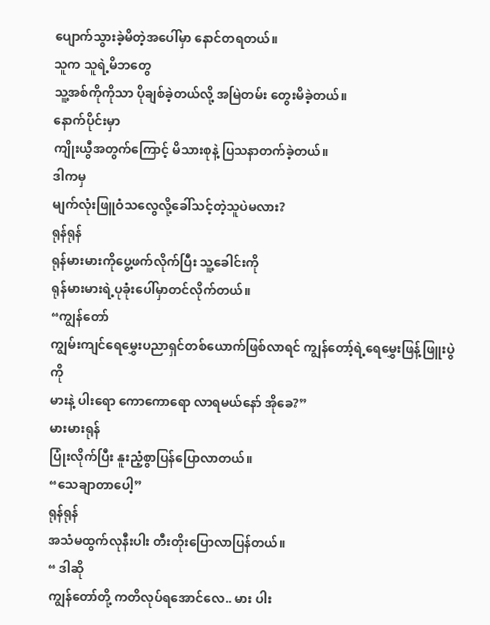ပျောက်သွားခဲ့မိတဲ့အပေါ်မှာ နောင်တရတယ်။
သူက သူရဲ့မိဘတွေ
သူ့အစ်ကိုကိုသာ ပိုချစ်ခဲ့တယ်လို့ အမြဲတမ်း တွေးမိခဲ့တယ်။
နောက်ပိုင်းမှာ
ကျိုးယွီအတွက်ကြောင့် မိသားစုနဲ့ ပြသနာတက်ခဲ့တယ်။
ဒါကမှ
မျက်လုံးဖြူဝံသလွေလို့ခေါ်သင့်တဲ့သူပဲမလား?
ရုန်ရုန်
ရုန်မားမားကိုပွေ့ဖက်လိုက်ပြီး သူ့ခေါင်းကို
ရုန်မားမားရဲ့ပုခုံးပေါ်မှာတင်လိုက်တယ်။
“ကျွန်တော်
ကျွမ်းကျင်ရေမွှေးပညာရှင်တစ်ယောက်ဖြစ်လာရင် ကျွန်တော့်ရဲ့ရေမွှေးဖြန့်ဖြူးပွဲကို
မားနဲ့ ပါးရော ကောကောရော လာရမယ်နော် အိုခေ?”
မားမားရုန်
ပြုံးလိုက်ပြီး နူးညံ့စွာပြန်ပြောလာတယ်။
“သေချာတာပေါ့”
ရုန်ရုန်
အသံမထွက်လုနီးပါး တီးတိုးပြောလာပြန်တယ်။
“ ဒါဆို
ကျွန်တော်တို့ ကတိလုပ်ရအောင်လေ.. မား ပါး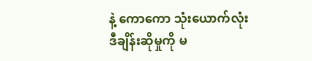နဲ့ ကောကော သုံးယောက်လုံး
ဒီချိန်းဆိုမှုကို မ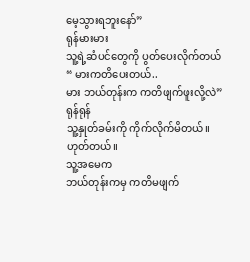မေ့သွားရဘူးနော်”
ရုန်မားမား
သူ့ရဲ့ဆံပင်တွေကို ပွတ်ပေးလိုက်တယ်
“ မားကတိပေးတယ်..
မား ဘယ်တုန်းက ကတိဖျက်ဖူးလို့လဲ”
ရုန်ရုန်
သူ့နှုတ်ခမ်းကို ကိုက်လိုက်မိတယ်။
ဟုတ်တယ်။
သူ့အမေက
ဘယ်တုန်းကမှ ကတိမဖျက်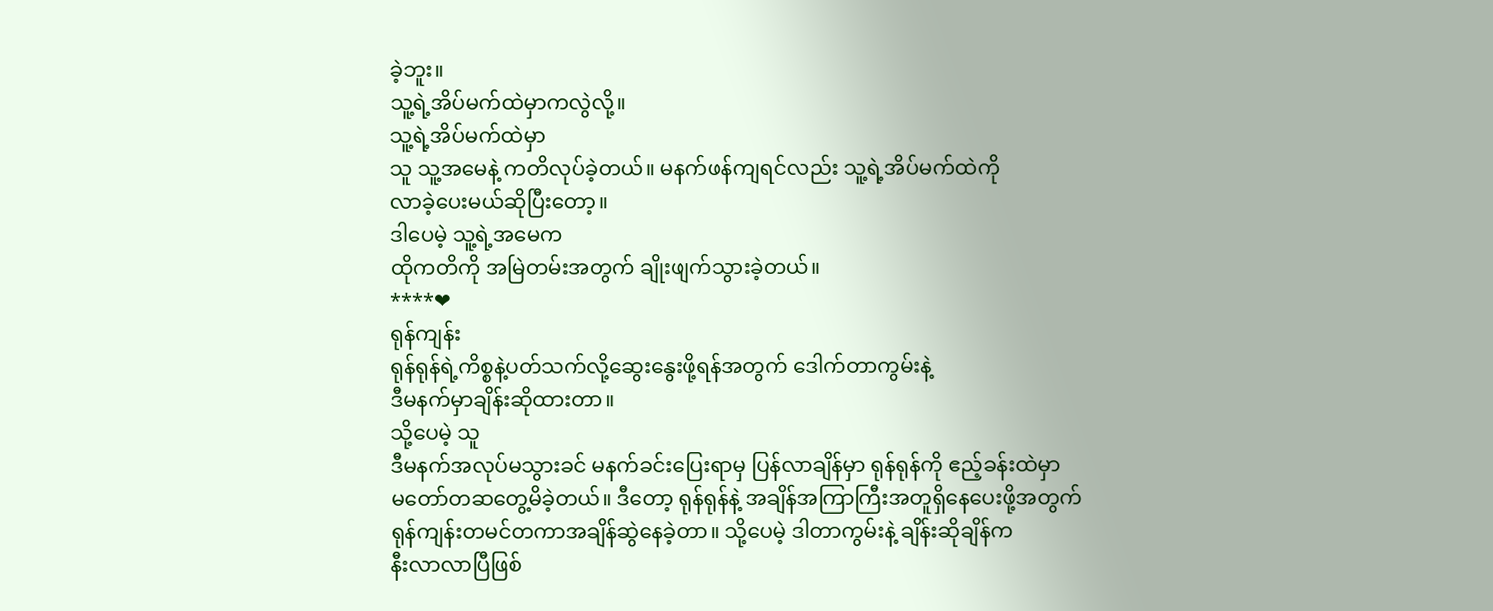ခဲ့ဘူး။
သူ့ရဲ့အိပ်မက်ထဲမှာကလွဲလို့။
သူ့ရဲ့အိပ်မက်ထဲမှာ
သူ သူ့အမေနဲ့ ကတိလုပ်ခဲ့တယ်။ မနက်ဖန်ကျရင်လည်း သူ့ရဲ့အိပ်မက်ထဲကို
လာခဲ့ပေးမယ်ဆိုပြီးတော့။
ဒါပေမဲ့ သူ့ရဲ့အမေက
ထိုကတိကို အမြဲတမ်းအတွက် ချိုးဖျက်သွားခဲ့တယ်။
****❤
ရုန်ကျန်း
ရုန်ရုန်ရဲ့ကိစ္စနဲ့ပတ်သက်လို့ဆွေးနွေးဖို့ရန်အတွက် ဒေါက်တာကွမ်းနဲ့
ဒီမနက်မှာချိန်းဆိုထားတာ။
သို့ပေမဲ့ သူ
ဒီမနက်အလုပ်မသွားခင် မနက်ခင်းပြေးရာမှ ပြန်လာချိန်မှာ ရုန်ရုန်ကို ဧည့်ခန်းထဲမှာ
မတော်တဆတွေ့မိခဲ့တယ်။ ဒီတော့ ရုန်ရုန်နဲ့ အချိန်အကြာကြီးအတူရှိနေပေးဖို့အတွက်
ရုန်ကျန်းတမင်တကာအချိန်ဆွဲနေခဲ့တာ။ သို့ပေမဲ့ ဒါတာကွမ်းနဲ့ ချိန်းဆိုချိန်က
နီးလာလာပြီဖြစ်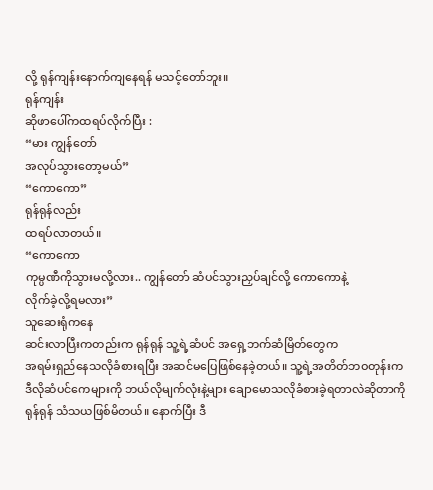လို့ ရုန်ကျန်းနောက်ကျနေရန် မသင့်တော်ဘူး။
ရုန်ကျန်း
ဆိုဖာပေါ်ကထရပ်လိုက်ပြီး :
“မား ကျွန်တော်
အလုပ်သွားတော့မယ်”
“ကောကော”
ရုန်ရုန်လည်း
ထရပ်လာတယ်။
“ကောကော
ကုမ္ပဏီကိုသွားမလို့လား.. ကျွန်တော် ဆံပင်သွားညှပ်ချင်လို့ ကောကောနဲ့
လိုက်ခဲ့လို့ရမလား”
သူဆေးရုံကနေ
ဆင်းလာပြီးကတည်းက ရုန်ရုန် သူ့ရဲ့ဆံပင် အရှေ့ဘက်ဆံမြိတ်တွေက
အရမ်းရှည်နေသလိုခံစားရပြီး အဆင်မပြေဖြစ်နေခဲ့တယ်။ သူ့ရဲ့အတိတ်ဘဝတုန်းက
ဒီလိုဆံပင်ကေများကို ဘယ်လိုမျက်လုံးနဲ့များ ချောမောသလိုခံစားခဲ့ရတာလဲဆိုတာကို
ရုန်ရုန် သံသယဖြစ်မိတယ်။ နောက်ပြီး ဒီ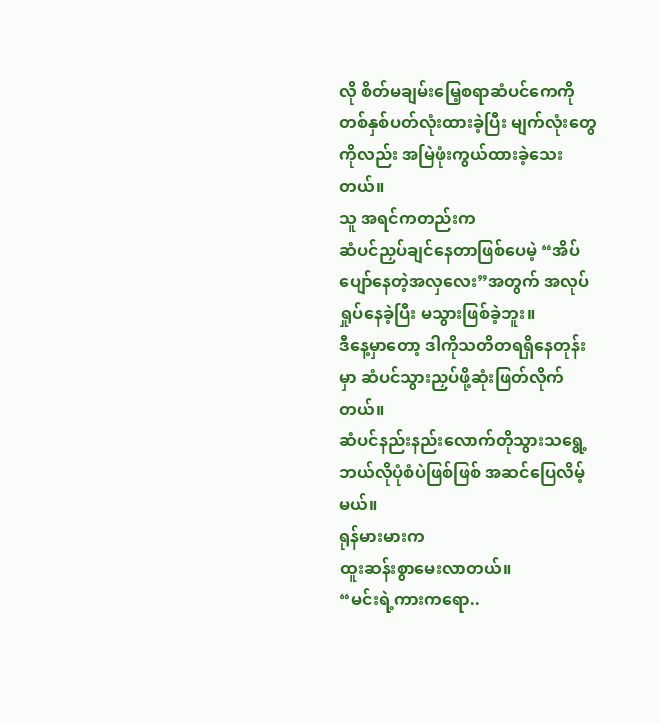လို စိတ်မချမ်းမြေ့စရာဆံပင်ကေကို
တစ်နှစ်ပတ်လုံးထားခဲ့ပြီး မျက်လုံးတွေကိုလည်း အမြဲဖုံးကွယ်ထားခဲ့သေးတယ်။
သူ အရင်ကတည်းက
ဆံပင်ညှပ်ချင်နေတာဖြစ်ပေမဲ့ “အိပ်ပျော်နေတဲ့အလှလေး”အတွက် အလုပ်ရှုပ်နေခဲ့ပြီး မသွားဖြစ်ခဲ့ဘူး။
ဒီနေ့မှာတော့ ဒါကိုသတိတရရှိနေတုန်းမှာ ဆံပင်သွားညှပ်ဖို့ဆုံးဖြတ်လိုက်တယ်။
ဆံပင်နည်းနည်းလောက်တိုသွားသရွေ့ ဘယ်လိုပုံစံပဲဖြစ်ဖြစ် အဆင်ပြေလိမ့်မယ်။
ရုန်မားမားက
ထူးဆန်းစွာမေးလာတယ်။
“မင်းရဲ့ကားကရော..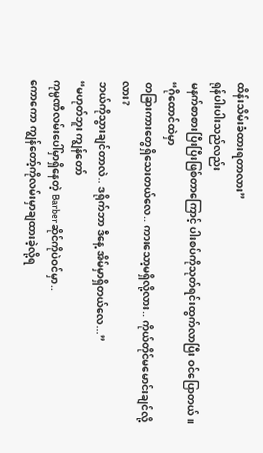ထိန်းသိမ်းခံထားရတာလား”
ရုန်ပါးပါးသည်လည်း
မနက်စာစားပြီးပြီးဖြစ်တာကြောင့် ပါးစပ်ကိုသုတ်ရင်းထွက်လာပြီး ဝင်ပြောတယ်။
“ဂိုထောင်ထဲမှာ
တခြားကားတွေရှိသေးတယ်လေ.. ကားသော့မရှိလို့လား.. ကိုယ်တိုင်မမောင်းချင်လို့လား?
ဘယ်ကိုသွားချင်တာလဲ.. ဒရိုက်ဘာ ဒီနေ့ အိမ်မှာရှိတယ်လေ...”
“မဟုတ်ဘူး ကျွန်တော်
ကုမ္ပဏီလမ်းပေါ်မှာရှိနေတဲ့ Barberဆိုင်ကိုပဲဝင်မှာ..
ကောကော ကျွန်တော့်ကိုလမ်းမှာချထားခဲ့လို့ရ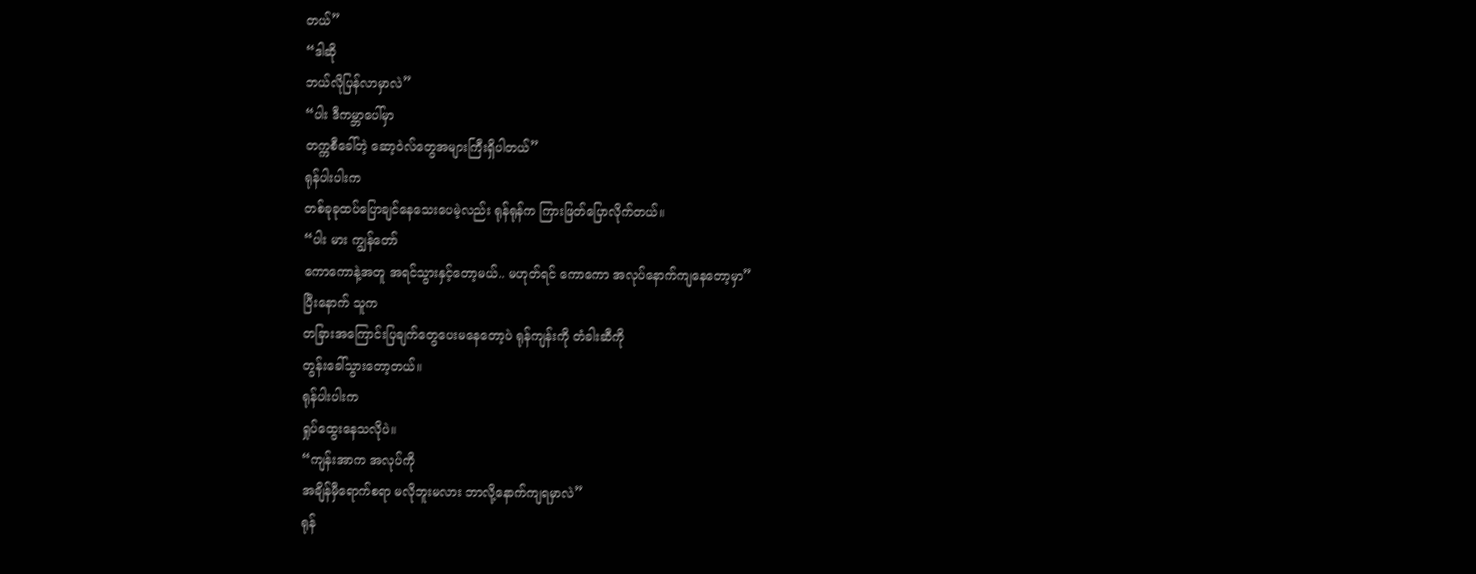တယ်”
“ဒါဆို
ဘယ်လိုပြန်လာမှာလဲ”
“ပါး ဒီကမ္ဘာပေါ်မှာ
တက္ကစီခေါ်တဲ့ ဆော့ဝဲလ်တွေအများကြီးရှိပါတယ်”
ရုန်ပါးပါးက
တစ်ခုခုထပ်ပြောချင်နေသေးပေမဲ့လည်း ရုန်ရုန်က ကြားဖြတ်ပြောလိုက်တယ်။
“ပါး မား ကျွန်တော်
ကောကောနဲ့အတူ အရင်သွားနှင့်တော့မယ်.. မဟုတ်ရင် ကောကော အလုပ်နောက်ကျနေတော့မှာ”
ပြီးနောက် သူက
တခြားအကြောင်းပြချက်တွေပေးမနေတော့ပဲ ရုန်ကျန်းကို တံခါးဆီကို
တွန်းခေါ်သွားတော့တယ်။
ရုန်ပါးပါးက
ရှုပ်ထွေးနေသလိုပဲ။
“ကျန်းအာက အလုပ်ကို
အချိန်မှီရောက်စရာ မလိုဘူးမလား ဘာလို့နောက်ကျရမှာလဲ”
ရုန်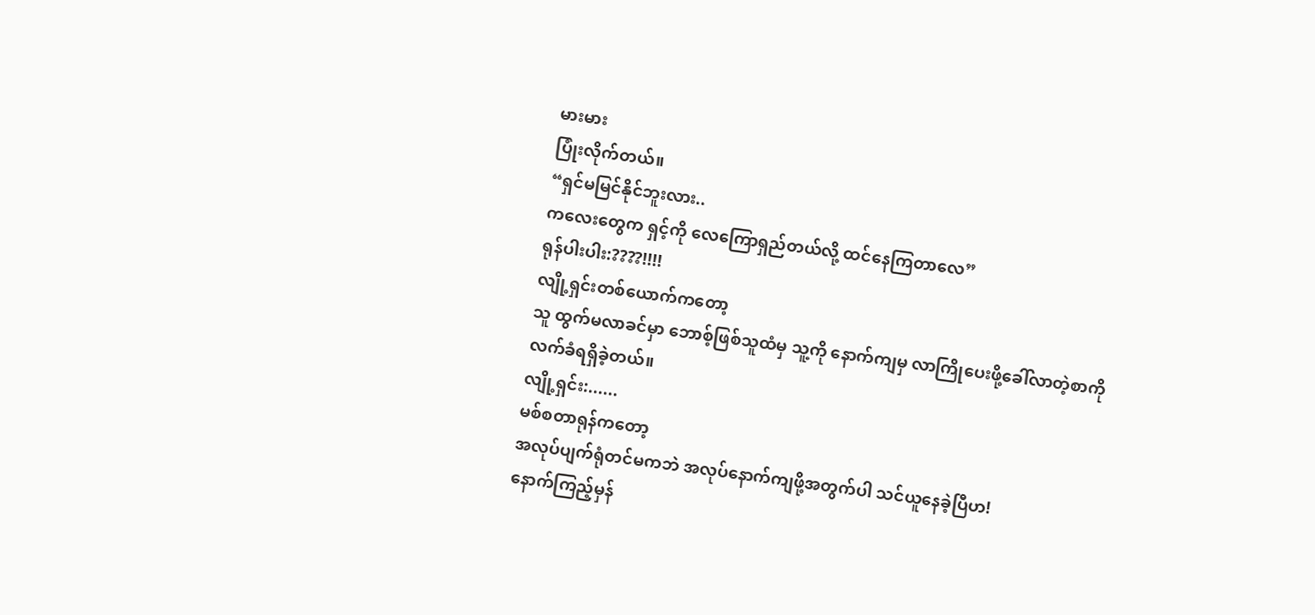မားမား
ပြုံးလိုက်တယ်။
“ရှင်မမြင်နိုင်ဘူးလား..
ကလေးတွေက ရှင့်ကို လေကြောရှည်တယ်လို့ ထင်နေကြတာလေ”
ရုန်ပါးပါး:????!!!!
လျို့ရှင်းတစ်ယောက်ကတော့
သူ ထွက်မလာခင်မှာ ဘောစ့်ဖြစ်သူထံမှ သူ့ကို နောက်ကျမှ လာကြိုပေးဖို့ခေါ်လာတဲ့စာကို
လက်ခံရရှိခဲ့တယ်။
လျို့ရှင်း:......
မစ်စတာရုန်ကတော့
အလုပ်ပျက်ရုံတင်မကဘဲ အလုပ်နောက်ကျဖို့အတွက်ပါ သင်ယူနေခဲ့ပြီဟ!
နောက်ကြည့်မှန်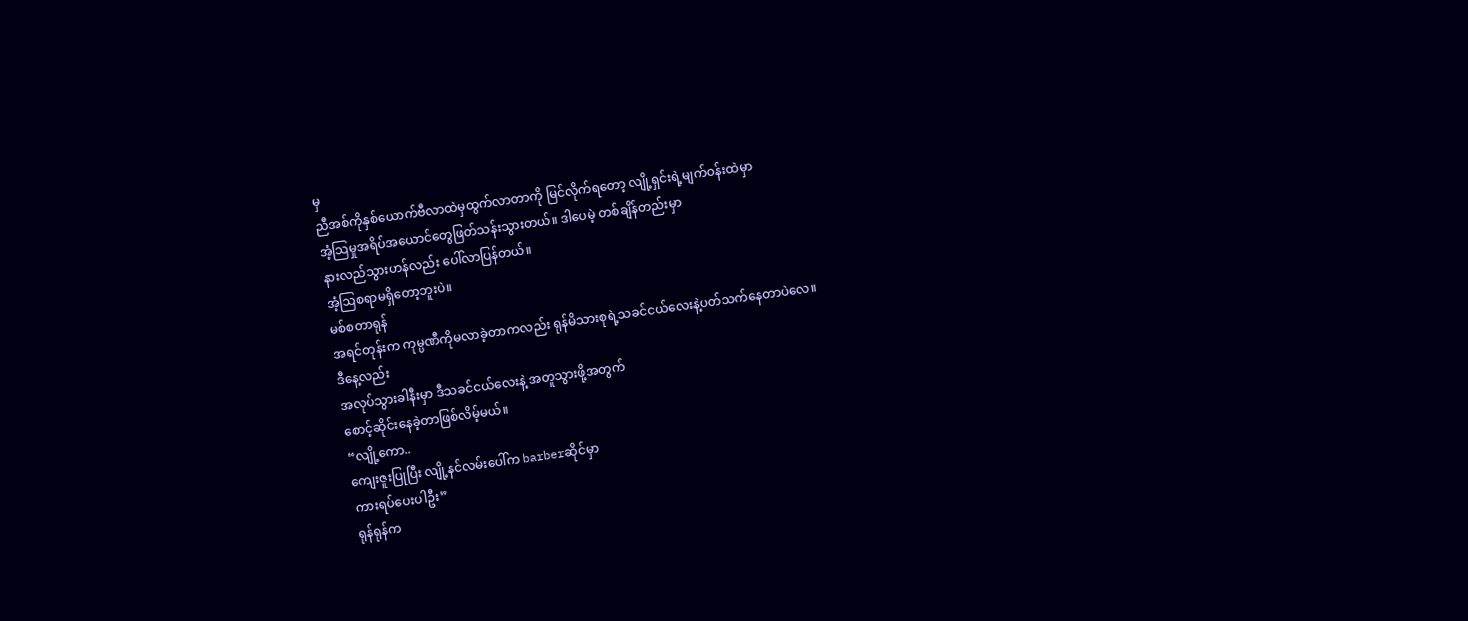မှ
ညီအစ်ကိုနှစ်ယောက်ဗီလာထဲမှထွက်လာတာကို မြင်လိုက်ရတော့ လျို့ရှင်းရဲ့မျက်ဝန်းထဲမှာ
အံ့သြမှုအရိပ်အယောင်တွေဖြတ်သန်းသွားတယ်။ ဒါပေမဲ့ တစ်ချိန်တည်းမှာ
နားလည်သွားဟန်လည်း ပေါ်လာပြန်တယ်။
အံ့ဩစရာမရှိတော့ဘူးပဲ။
မစ်စတာရုန်
အရင်တုန်းက ကုမ္ပဏီကိုမလာခဲ့တာကလည်း ရုန်မိသားစုရဲ့သခင်ငယ်လေးနဲ့ပတ်သက်နေတာပဲလေ။
ဒီနေ့လည်း
အလုပ်သွားခါနီးမှာ ဒီသခင်ငယ်လေးနဲ့ အတူသွားဖို့အတွက်
စောင့်ဆိုင်းနေခဲ့တာဖြစ်လိမ့်မယ်။
“လျို့ကော..
ကျေးဇူးပြုပြီး လျို့နင်လမ်းပေါ်က barberဆိုင်မှာ
ကားရပ်ပေးပါဦး”
ရုန်ရုန်က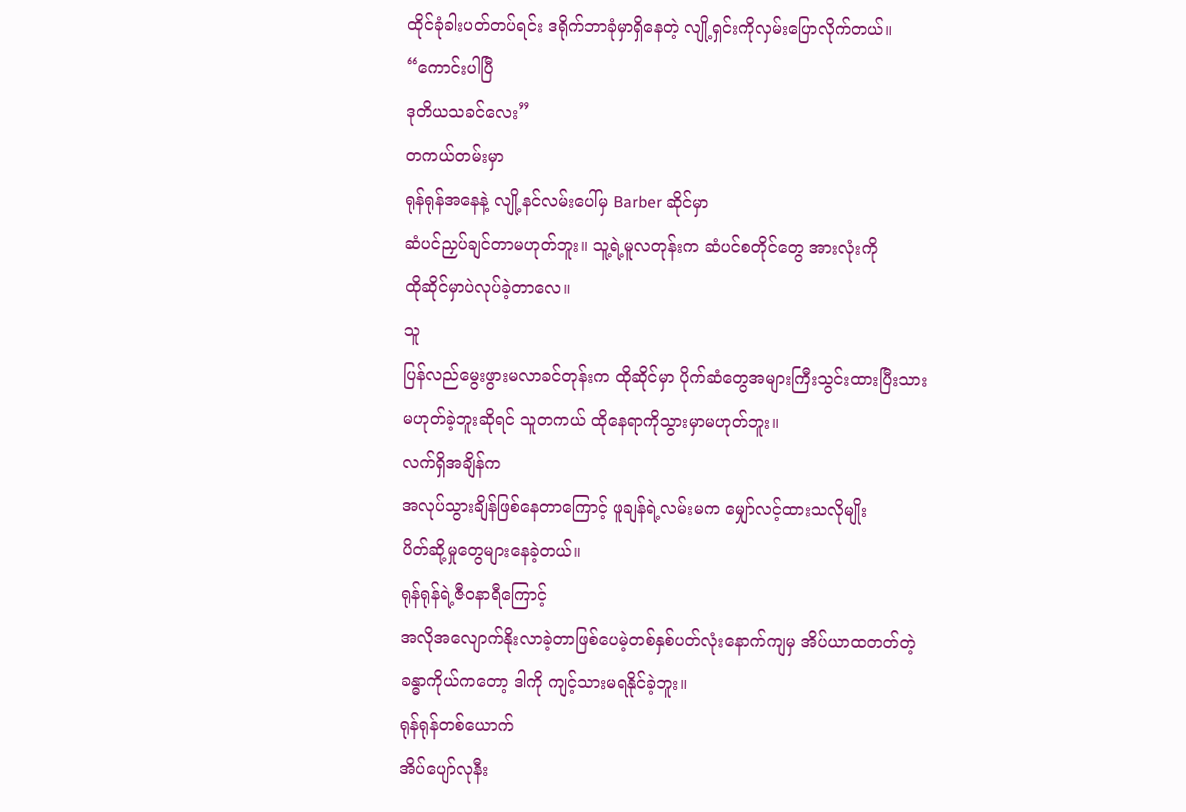ထိုင်ခုံခါးပတ်တပ်ရင်း ဒရိုက်ဘာခုံမှာရှိနေတဲ့ လျို့ရှင်းကိုလှမ်းပြောလိုက်တယ်။
“ကောင်းပါပြီ
ဒုတိယသခင်လေး”
တကယ်တမ်းမှာ
ရုန်ရုန်အနေနဲ့ လျို့နင်လမ်းပေါ်မှ Barber ဆိုင်မှာ
ဆံပင်ညှပ်ချင်တာမဟုတ်ဘူး။ သူ့ရဲ့မူလတုန်းက ဆံပင်စတိုင်တွေ အားလုံးကို
ထိုဆိုင်မှာပဲလုပ်ခဲ့တာလေ။
သူ
ပြန်လည်မွေးဖွားမလာခင်တုန်းက ထိုဆိုင်မှာ ပိုက်ဆံတွေအများကြီးသွင်းထားပြီးသား
မဟုတ်ခဲ့ဘူးဆိုရင် သူတကယ် ထိုနေရာကိုသွားမှာမဟုတ်ဘူး။
လက်ရှိအချိန်က
အလုပ်သွားချိန်ဖြစ်နေတာကြောင့် ဖူချန်ရဲ့လမ်းမက မျှော်လင့်ထားသလိုမျိုး
ပိတ်ဆို့မှုတွေများနေခဲ့တယ်။
ရုန်ရုန်ရဲ့ဇီဝနာရီကြောင့်
အလိုအလျောက်နိုးလာခဲ့တာဖြစ်ပေမဲ့တစ်နှစ်ပတ်လုံးနောက်ကျမှ အိပ်ယာထတတ်တဲ့
ခန္ဓာကိုယ်ကတော့ ဒါကို ကျင့်သားမရနိုင်ခဲ့ဘူး။
ရုန်ရုန်တစ်ယောက်
အိပ်ပျော်လုနီး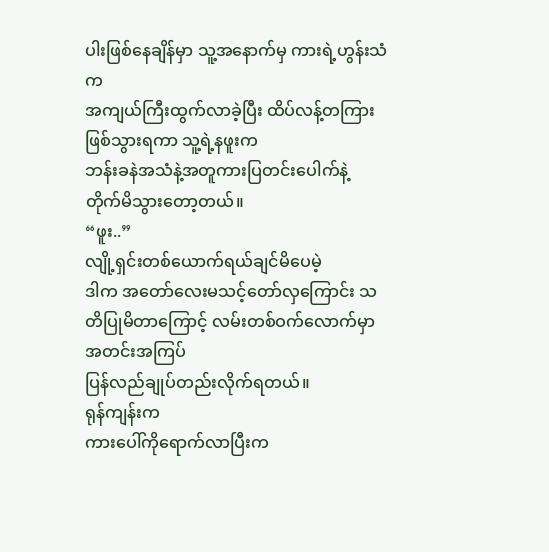ပါးဖြစ်နေချိန်မှာ သူ့အနောက်မှ ကားရဲ့ဟွန်းသံက
အကျယ်ကြီးထွက်လာခဲ့ပြီး ထိပ်လန့်တကြားဖြစ်သွားရကာ သူ့ရဲ့နဖူးက
ဘန်းခနဲအသံနဲ့အတူကားပြတင်းပေါက်နဲ့
တိုက်မိသွားတော့တယ်။
“ဖူး..”
လျို့ရှင်းတစ်ယောက်ရယ်ချင်မိပေမဲ့
ဒါက အတော်လေးမသင့်တော်လှကြောင်း သတိပြုမိတာကြောင့် လမ်းတစ်ဝက်လောက်မှာ အတင်းအကြပ်
ပြန်လည်ချုပ်တည်းလိုက်ရတယ်။
ရုန်ကျန်းက
ကားပေါ်ကိုရောက်လာပြီးက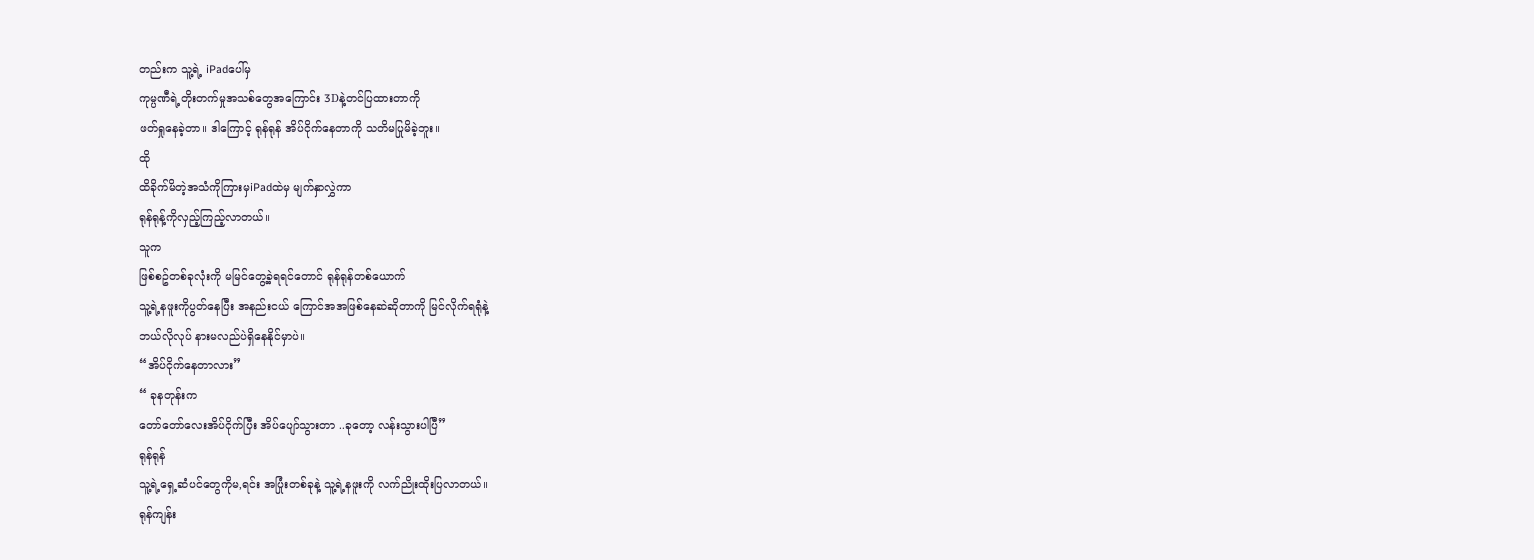တည်းက သူ့ရဲ့ iPadပေါ်မှ
ကုမ္ပဏီရဲ့တိုးတက်မှုအသစ်တွေအကြောင်း 3Dနဲ့တင်ပြထားတာကို
ဖတ်ရှုနေခဲ့တာ။ ဒါကြောင့် ရုန်ရုန် အိပ်ငိုက်နေတာကို သတိမပြုမိခဲ့ဘူး။
ထို
ထိခိုက်မိတဲ့အသံကိုကြားမှiPadထဲမှ မျက်နှာလွှဲကာ
ရုန်ရုန့်ကိုလှည့်ကြည့်လာတယ်။
သူက
ဖြစ်စဥ်တစ်ခုလုံးကို မမြင်တွေ့ခဲ့ရရင်တောင် ရုန်ရုန်တစ်ယောက်
သူ့ရဲ့နဖူးကိုပွတ်နေပြီး အနည်းငယ် ကြောင်အအဖြစ်နေဆဲဆိုတာကို မြင်လိုက်ရရုံနဲ့
ဘယ်လိုလုပ် နားမလည်ပဲရှိနေနိုင်မှာပဲ။
“အိပ်ငိုက်နေတာလား”
“ ခုနတုန်းက
တော်တော်လေးအိပ်ငိုက်ပြီး အိပ်ပျော်သွားတာ ..ခုတော့ လန်းသွားပါပြီ”
ရုန်ရုန်
သူ့ရဲ့ရှေ့ဆံပင်တွေကိုမ,ရင်း အပြုံးတစ်ခုနဲ့ သူ့ရဲ့နဖူးကို လက်ညိုးထိုးပြလာတယ်။
ရုန်ကျန်း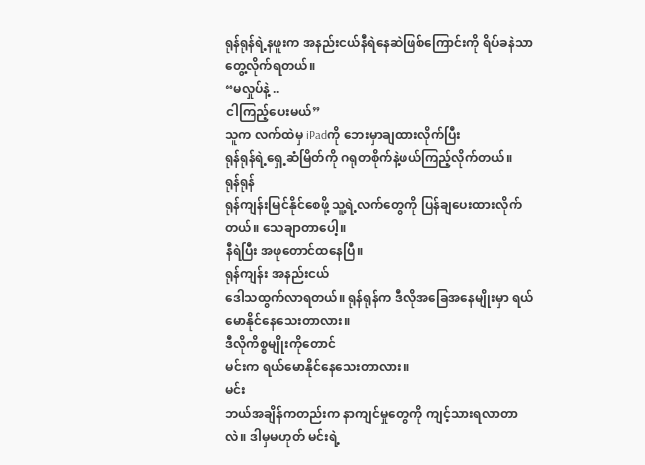ရုန်ရုန်ရဲ့နဖူးက အနည်းငယ်နီရဲနေဆဲဖြစ်ကြောင်းကို ရိပ်ခနဲသာ တွေ့လိုက်ရတယ်။
“မလှုပ်နဲ့ ..
ငါကြည့်ပေးမယ်”
သူက လက်ထဲမှ iPadကို ဘေးမှာချထားလိုက်ပြီး
ရုန်ရုန်ရဲ့ရှေ့ဆံမြိတ်ကို ဂရုတစိုက်နဲ့ဖယ်ကြည့်လိုက်တယ်။
ရုန်ရုန်
ရုန်ကျန်းမြင်နိုင်စေဖို့ သူ့ရဲ့လက်တွေကို ပြန်ချပေးထားလိုက်တယ်။ သေချာတာပေါ့။
နီရဲပြီး အဖုတောင်ထနေပြီ။
ရုန်ကျန်း အနည်းငယ်
ဒေါသထွက်လာရတယ်။ ရုန်ရုန်က ဒီလိုအခြေအနေမျိုးမှာ ရယ်မောနိုင်နေသေးတာလား။
ဒီလိုကိစ္စမျိုးကိုတောင်
မင်းက ရယ်မောနိုင်နေသေးတာလား။
မင်း
ဘယ်အချိန်ကတည်းက နာကျင်မှုတွေကို ကျင့်သားရလာတာလဲ။ ဒါမှမဟုတ် မင်းရဲ့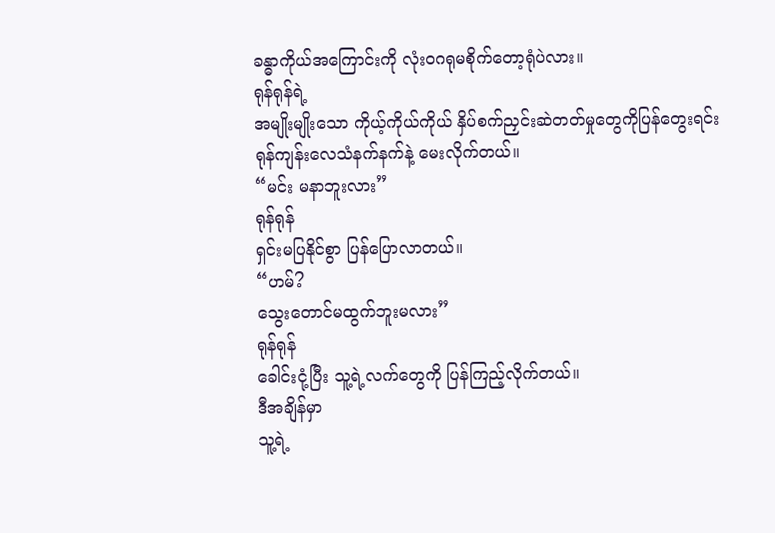ခန္ဓာကိုယ်အကြောင်းကို လုံးဝဂရုမစိုက်တော့ရုံပဲလား။
ရုန်ရုန်ရဲ့
အမျိုးမျိုးသော ကိုယ့်ကိုယ်ကိုယ် နှိပ်စက်ညှင်းဆဲတတ်မှုတွေကိုပြန်တွေးရင်း
ရုန်ကျန်းလေသံနက်နက်နဲ့ မေးလိုက်တယ်။
“မင်း မနာဘူးလား”
ရုန်ရုန်
ရှင်းမပြနိုင်စွာ ပြန်ပြောလာတယ်။
“ဟမ်?
သွေးတောင်မထွက်ဘူးမလား”
ရုန်ရုန်
ခေါင်းငုံ့ပြီး သူ့ရဲ့လက်တွေကို ပြန်ကြည့်လိုက်တယ်။
ဒီအချိန်မှာ
သူ့ရဲ့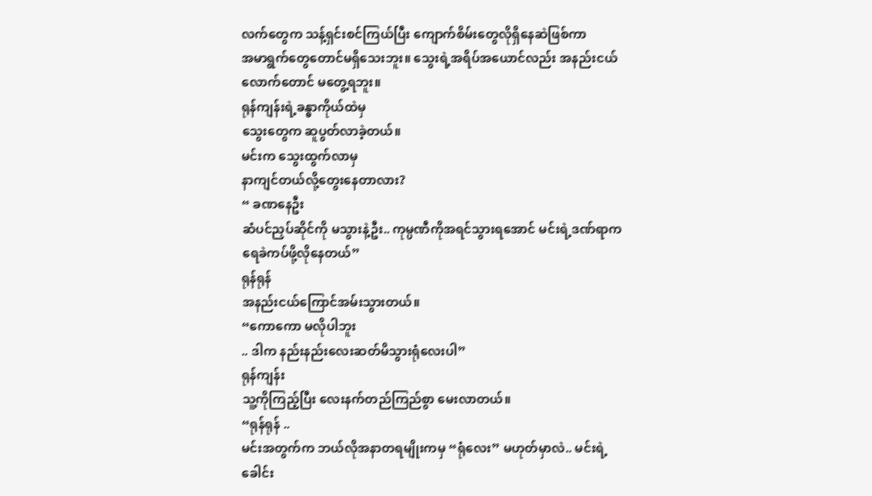လက်တွေက သန့်ရှင်းစင်ကြယ်ပြီး ကျောက်စိမ်းတွေလိုရှိနေဆဲဖြစ်ကာ
အမာရွက်တွေတောင်မရှိသေးဘူး။ သွေးရဲ့အရိပ်အယောင်လည်း အနည်းငယ်လောက်တောင် မတွေ့ရဘူး။
ရုန်ကျန်းရဲ့ခန္ဓာကိုယ်ထဲမှ
သွေးတွေက ဆူပွတ်လာခဲ့တယ်။
မင်းက သွေးထွက်လာမှ
နာကျင်တယ်လို့တွေးနေတာလား?
“ ခဏနေဦး
ဆံပင်ညှပ်ဆိုင်ကို မသွားနဲ့ဦး.. ကုမ္ပဏီကိုအရင်သွားရအောင် မင်းရဲ့ဒဏ်ရာက
ရေခဲကပ်ဖို့လိုနေတယ်”
ရုန်ရုန်
အနည်းငယ်ကြောင်အမ်းသွားတယ်။
“ကောကော မလိုပါဘူး
.. ဒါက နည်းနည်းလေးဆတ်မိသွားရုံလေးပါ”
ရုန်ကျန်း
သူ့ကိုကြည့်ပြီး လေးနက်တည်ကြည်စွာ မေးလာတယ်။
“ရုန်ရုန် ..
မင်းအတွက်က ဘယ်လိုအနာတရမျိုးကမှ “ရုံလေး” မဟုတ်မှာလဲ.. မင်းရဲ့
ခေါင်း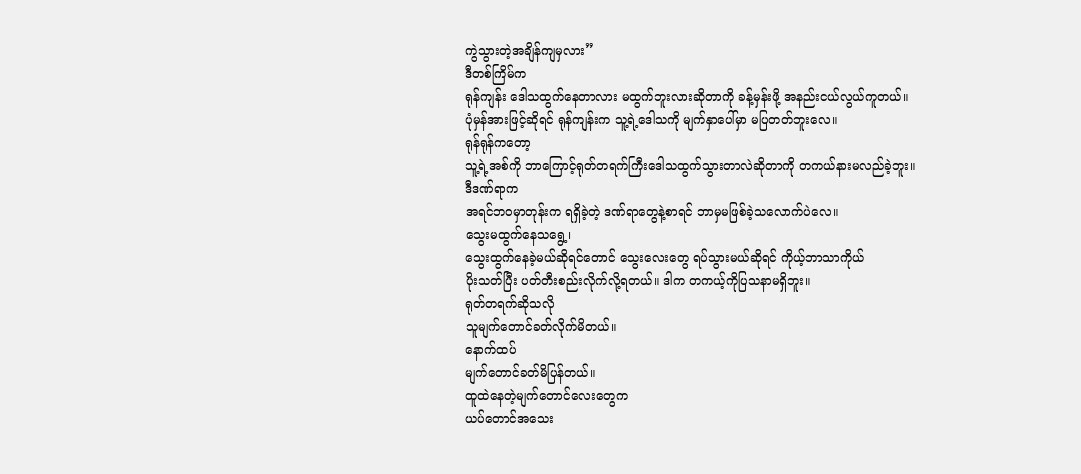ကွဲသွားတဲ့အချိန်ကျမှလား”
ဒီတစ်ကြိမ်က
ရုန်ကျန်း ဒေါသထွက်နေတာလား မထွက်ဘူးလားဆိုတာကို ခန့်မှန်းဖို့ အနည်းငယ်လွယ်ကူတယ်။
ပုံမှန်အားဖြင့်ဆိုရင် ရုန်ကျန်းက သူ့ရဲ့ဒေါသကို မျက်နှာပေါ်မှာ မပြတတ်ဘူးလေ။
ရုန်ရုန်ကတော့
သူ့ရဲ့အစ်ကို ဘာကြောင့်ရုတ်တရက်ကြီးဒေါသထွက်သွားတာလဲဆိုတာကို တကယ်နားမလည်ခဲ့ဘူး။
ဒီဒဏ်ရာက
အရင်ဘဝမှာတုန်းက ရရှိခဲ့တဲ့ ဒဏ်ရာတွေနဲ့စာရင် ဘာမှမဖြစ်ခဲ့သလောက်ပဲလေ။
သွေးမထွက်နေသရွေ့၊
သွေးထွက်နေခဲ့မယ်ဆိုရင်တောင် သွေးလေးတွေ ရပ်သွားမယ်ဆိုရင် ကိုယ့်ဘာသာကိုယ်
ပိုးသတ်ပြီး ပတ်တီးစည်းလိုက်လို့ရတယ်။ ဒါက တကယ့်ကိုပြသနာမရှိဘူး။
ရုတ်တရက်ဆိုသလို
သူမျက်တောင်ခတ်လိုက်မိတယ်။
နောက်ထပ်
မျက်တောင်ခတ်မိပြန်တယ်။
ထူထဲနေတဲ့မျက်တောင်လေးတွေက
ယပ်တောင်အသေး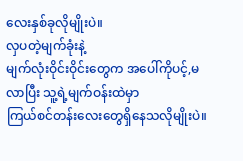လေးနှစ်ခုလိုမျိုးပဲ။
လှပတဲ့မျက်ခုံးနဲ့
မျက်လုံးဝိုင်းဝိုင်းတွေက အပေါ်ကိုပင့်,မလာပြီး သူ့ရဲ့မျက်ဝန်းထဲမှာ
ကြယ်စင်တန်းလေးတွေရှိနေသလိုမျိုးပဲ။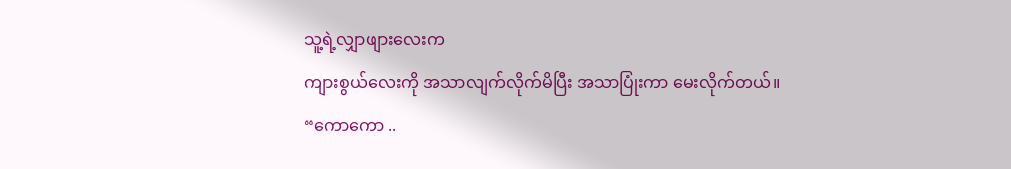သူ့ရဲ့လျှာဖျားလေးက
ကျားစွယ်လေးကို အသာလျက်လိုက်မိပြီး အသာပြုံးကာ မေးလိုက်တယ်။
“ကောကော ..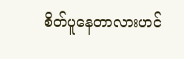စိတ်ပူနေတာလားဟင်